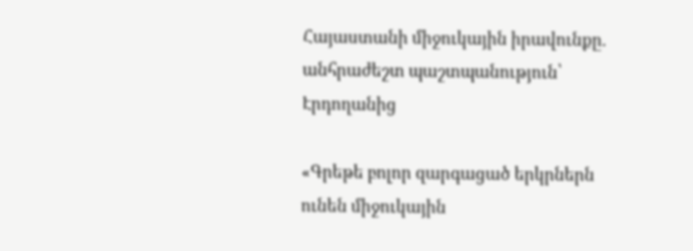Հայաստանի միջուկային իրավունքը. անհրաժեշտ պաշտպանություն՝ Էրդողանից

«Գրեթե բոլոր զարգացած երկրներն ունեն միջուկային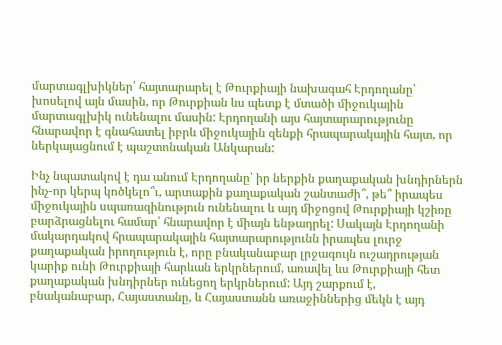մարտագլխիկներ՝ հայտարարել է Թուրքիայի նախագահ Էրդողանը՝ խոսելով այն մասին, որ Թուրքիան ևս պետք է մտածի միջուկային մարտագլխիկ ունենալու մասին: Էրդողանի այս հայտարարությունը հնարավոր է գնահատել իբրև միջուկային զենքի հրապարակային հայտ, որ ներկայացնում է պաշտոնական Անկարան:

Ինչ նպատակով է դա անում Էրդողանը՝ իր ներքին քաղաքական խնդիրներն ինչ-որ կերպ կոծկելո՞ւ, արտաքին քաղաքական շանտաժի՞, թե՞ իրապես միջուկային սպառազինություն ունենալու և այդ միջոցով Թուրքիայի կշիռը բարձրացնելու համար՝ հնարավոր է միայն ենթադրել: Սակայն Էրդողանի մակարդակով հրապարակային հայտարարությունն իրապես լուրջ քաղաքական իրողություն է, որը բնականաբար լրջագույն ուշադրության կարիք ունի Թուրքիայի հարևան երկրներում, առավել ևս Թուրքիայի հետ քաղաքական խնդիրներ ունեցող երկրներում: Այդ շարքում է, բնականաբար, Հայաստանը, և Հայաստանն առաջիններից մեկն է այդ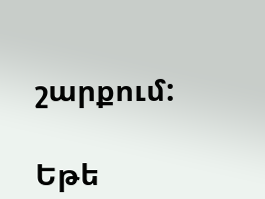շարքում:

Եթե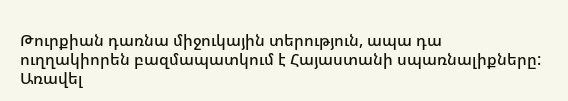Թուրքիան դառնա միջուկային տերություն, ապա դա ուղղակիորեն բազմապատկում է Հայաստանի սպառնալիքները: Առավել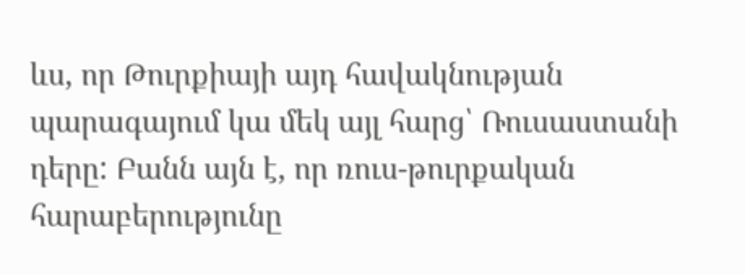ևս, որ Թուրքիայի այդ հավակնության պարագայում կա մեկ այլ հարց՝ Ռուսաստանի դերը: Բանն այն է, որ ռուս-թուրքական հարաբերությունը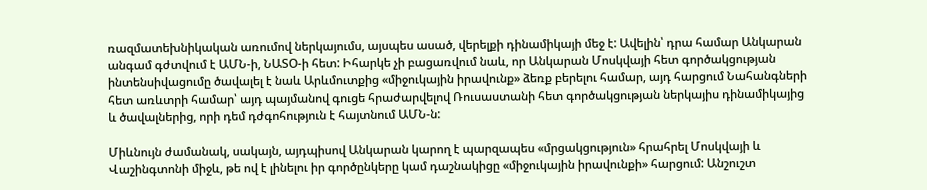ռազմատեխնիկական առումով ներկայումս, այսպես ասած, վերելքի դինամիկայի մեջ է: Ավելին՝ դրա համար Անկարան անգամ գժտվում է ԱՄՆ-ի, ՆԱՏՕ-ի հետ: Իհարկե չի բացառվում նաև, որ Անկարան Մոսկվայի հետ գործակցության ինտենսիվացումը ծավալել է նաև Արևմուտքից «միջուկային իրավունք» ձեռք բերելու համար, այդ հարցում Նահանգների հետ առևտրի համար՝ այդ պայմանով գուցե հրաժարվելով Ռուսաստանի հետ գործակցության ներկայիս դինամիկայից և ծավալներից, որի դեմ դժգոհություն է հայտնում ԱՄՆ-ն:

Միևնույն ժամանակ, սակայն, այդպիսով Անկարան կարող է պարզապես «մրցակցություն» հրահրել Մոսկվայի և Վաշինգտոնի միջև, թե ով է լինելու իր գործընկերը կամ դաշնակիցը «միջուկային իրավունքի» հարցում: Անշուշտ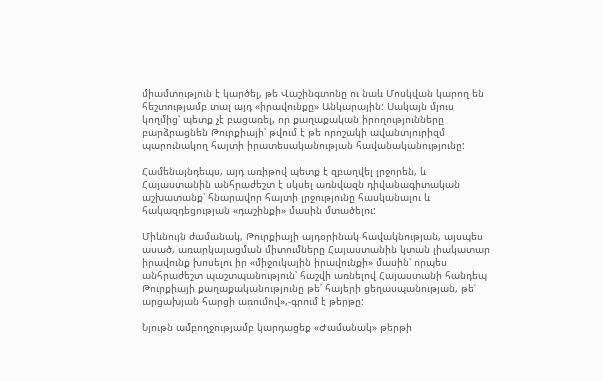միամտություն է կարծել, թե Վաշինգտոնը ու նաև Մոսկվան կարող են հեշտությամբ տալ այդ «իրավունքը» Անկարային: Սակայն մյուս կողմից՝ պետք չէ բացառել, որ քաղաքական իրողությունները բարձրացնեն Թուրքիայի՝ թվում է թե որոշակի ավանտյուրիզմ պարունակող հայտի իրատեսականության հավանականությունը:

Համենայնդեպս, այդ առիթով պետք է զբաղվել լրջորեն, և Հայաստանին անհրաժեշտ է սկսել առնվազն դիվանագիտական աշխատանք՝ հնարավոր հայտի լրջությունը հասկանալու և հակազդեցության «դաշինքի» մասին մտածելու:

Միևնույն ժամանակ, Թուրքիայի այդօրինակ հավակնության, այսպես ասած, առարկայացման միտումները Հայաստանին կտան լիակատար իրավունք խոսելու իր «միջուկային իրավունքի» մասին՝ որպես անհրաժեշտ պաշտպանություն՝ հաշվի առնելով Հայաստանի հանդեպ Թուրքիայի քաղաքականությունը թե՛ հայերի ցեղասպանության, թե՛ արցախյան հարցի առումով»,-գրում է թերթը:

Նյութն ամբողջությամբ կարդացեք «Ժամանակ» թերթի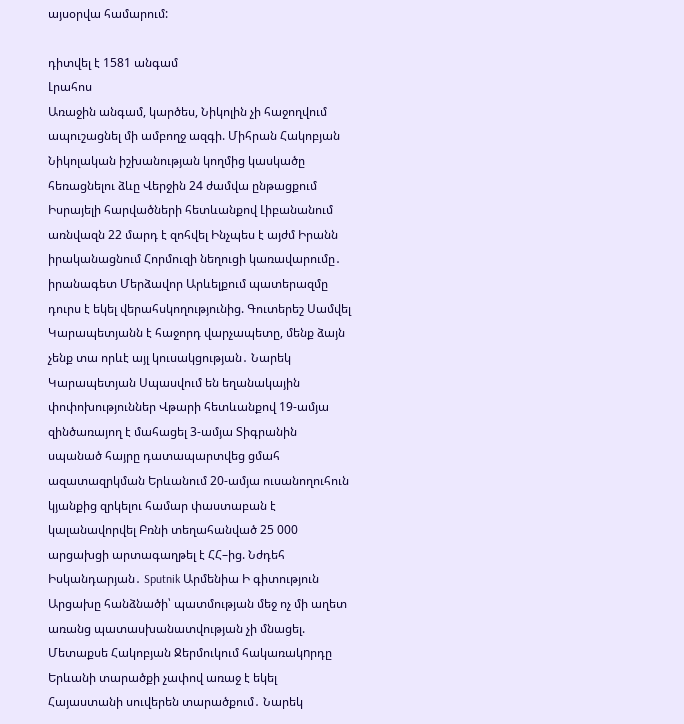այսօրվա համարում:

դիտվել է 1581 անգամ
Լրահոս
Առաջին անգամ, կարծես, Նիկոլին չի հաջողվում ապուշացնել մի ամբողջ ազգի. Միհրան Հակոբյան Նիկոլական իշխանության կողմից կասկածը հեռացնելու ձևը Վերջին 24 ժամվա ընթացքում Իսրայելի հարվածների հետևանքով Լիբանանում առնվազն 22 մարդ է զոհվել Ինչպես է այժմ Իրանն իրականացնում Հորմուզի նեղուցի կառավարումը․ իրանագետ Մերձավոր Արևելքում պատերազմը դուրս է եկել վերահսկողությունից. Գուտերեշ Սամվել Կարապետյանն է հաջորդ վարչապետը, մենք ձայն չենք տա որևէ այլ կուսակցության․ Նարեկ Կարապետյան Սպասվում են եղանակային փոփոխություններ Վթարի հետևանքով 19-ամյա զինծառայող է մահացել 3-ամյա Տիգրանին սպանած հայրը դատապարտվեց ցմահ ազատազրկման Երևանում 20-ամյա ուսանողուհուն կյանքից զրկելու համար փաստաբան է կալանավորվել Բռնի տեղահանված 25 000 արցախցի արտագաղթել է ՀՀ–ից. Նժդեհ Իսկանդարյան․ Sputnik Արմենիա Ի գիտություն Արցախը հանձնածի՝ պատմության մեջ ոչ մի աղետ առանց պատասխանատվության չի մնացել. Մետաքսե Հակոբյան Ջերմուկում հակառակnրդը Երևանի տարածքի չափով առաջ է եկել Հայաստանի սուվերեն տարածքում․ Նարեկ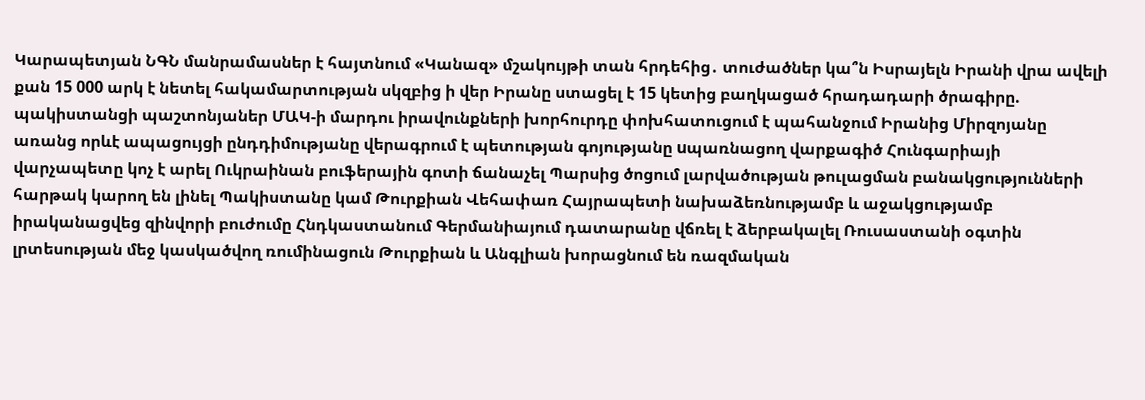Կարապետյան ՆԳՆ մանրամասներ է հայտնում «Կանազ» մշակույթի տան հրդեհից․ տուժածներ կա՞ն Իսրայելն Իրանի վրա ավելի քան 15 000 արկ է նետել հակամարտության սկզբից ի վեր Իրանը ստացել է 15 կետից բաղկացած հրադադարի ծրագիրը. պակիստանցի պաշտոնյաներ ՄԱԿ-ի մարդու իրավունքների խորհուրդը փոխհատուցում է պահանջում Իրանից Միրզոյանը առանց որևէ ապացույցի ընդդիմությանը վերագրում է պետության գոյությանը uպառնացող վարքագիծ Հունգարիայի վարչապետը կոչ է արել Ուկրաինան բուֆերային գոտի ճանաչել Պարսից ծոցում լարվածության թուլացման բանակցությունների հարթակ կարող են լինել Պակիստանը կամ Թուրքիան Վեհափառ Հայրապետի նախաձեռնությամբ և աջակցությամբ իրականացվեց զինվորի բուժումը Հնդկաստանում Գերմանիայում դատարանը վճռել է ձերբակալել Ռուսաստանի օգտին լրտեսության մեջ կասկածվող ռումինացուն Թուրքիան և Անգլիան խորացնում են ռազմական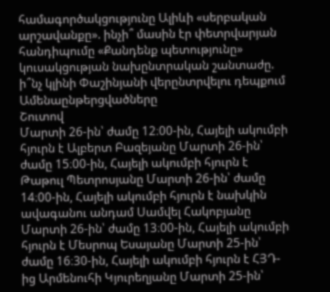համագործակցությունը Ալիևի «սերբական արշավանքը». ինչի՞ մասին էր փետրվարյան հանդիպումը «Քանդենք պետությունը» կուսակցության նախընտրական շանտաժը. ի՞նչ կլինի Փաշինյանի վերընտրվելու դեպքում
Ամենաընթերցվածները
Շուտով
Մարտի 26-ին՝ ժամը 12։00-ին, Հայելի ակումբի հյուրն է Ալբերտ Բազեյանը Մարտի 26-ին՝ ժամը 15։00-ին, Հայելի ակումբի հյուրն է Թաթուլ Պետրոսյանը Մարտի 26-ին՝ ժամը 14։00-ին, Հայելի ակումբի հյուրն է նախկին ավագանու անդամ Սամվել Հակոբյանը Մարտի 26-ին՝ ժամը 13։00-ին, Հայելի ակումբի հյուրն է Մեսրոպ Եսայանը Մարտի 25-ին՝ ժամը 16։30-ին, Հայելի ակումբի հյուրն է ՀՅԴ-ից Արմենուհի Կյուրեղյանը Մարտի 25-ին՝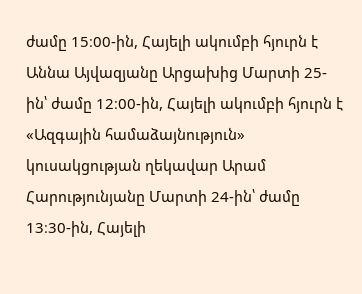ժամը 15։00-ին, Հայելի ակումբի հյուրն է Աննա Այվազյանը Արցախից Մարտի 25-ին՝ ժամը 12։00-ին, Հայելի ակումբի հյուրն է «Ազգային համաձայնություն» կուսակցության ղեկավար Արամ Հարությունյանը Մարտի 24-ին՝ ժամը 13։30-ին, Հայելի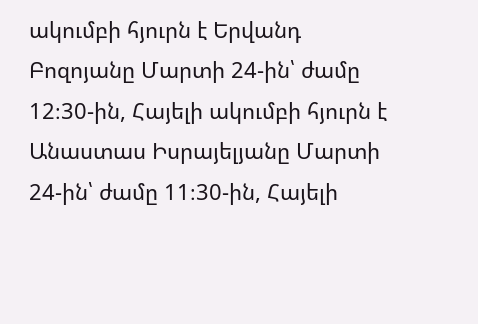ակումբի հյուրն է Երվանդ Բոզոյանը Մարտի 24-ին՝ ժամը 12։30-ին, Հայելի ակումբի հյուրն է Անաստաս Իսրայելյանը Մարտի 24-ին՝ ժամը 11։30-ին, Հայելի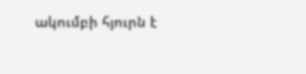ակումբի հյուրն է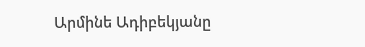Արմինե Ադիբեկյանը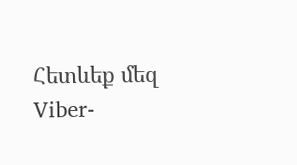Հետևեք մեզ Viber-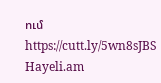ում https://cutt.ly/5wn8sJBS
Hayeli.am